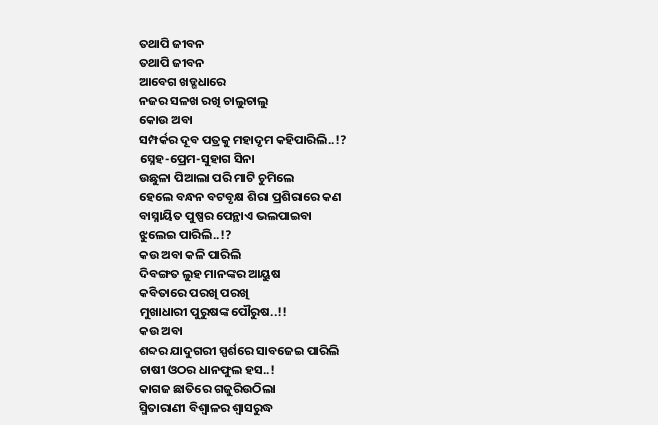ତଥାପି ଜୀବନ
ତଥାପି ଜୀବନ
ଆବେଗ ଖଡ୍ଗଧାରେ
ନଜର ସଳଖ ରଖି ଚାଲୁଚାଲୁ
କୋଉ ଅବା
ସମ୍ପର୍କର ଦୂବ ପତ୍ରକୁ ମହାଦୃମ କହିପାରିଲି..!?
ସ୍ନେହ-ପ୍ରେମ-ସୁହାଗ ସିନା
ଉଛୁଳା ପିଆଲା ପରି ମାଟି ଚୁମିଲେ
ହେଲେ ବନ୍ଧନ ବଟବୃକ୍ଷ ଶିରା ପ୍ରଶିରାରେ କଣ
ବାସ୍ନାୟିତ ପୁଷ୍ପର ପେନ୍ଥାଏ ଭଲପାଇବା
ଝୁଲେଇ ପାରିଲି..!?
କଉ ଅବା କଳି ପାରିଲି
ଦିବଙ୍ଗତ ଲୁହ ମାନଙ୍କର ଆୟୁଷ
କବିତାରେ ପରଖି ପରଖି
ମୁଖାଧାରୀ ପୁରୁଷଙ୍କ ପୌରୁଷ..!!
କଉ ଅବା
ଶବ୍ଦର ଯାଦୁଗରୀ ସ୍ପର୍ଶରେ ସାବଜେଇ ପାରିଲି
ଚାଷୀ ଓଠର ଧାନଫୁଲ ହସ..!
କାଗଜ ଛାତିରେ ଗଜୁରିଉଠିଲା
ସ୍ମିତାରାଣୀ ବିଶ୍ୱାଳର ଶ୍ୱାସରୁଦ୍ଧ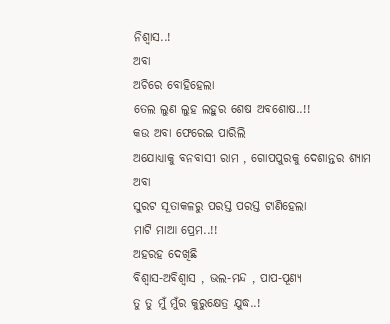ନିଶ୍ୱାସ..!
ଅବା
ଅଚିରେ ବୋହିହେଲା
ତେଲ ଲୁଣ ଲୁହ ଲହୁର ଶେଷ ଅବଶୋଷ..!!
କଉ ଅବା ଫେରେଇ ପାରିଲି
ଅଯୋଧ୍ୟାକୁ ବନବାସୀ ରାମ , ଗୋପପୁରକୁ ଦେଶାନ୍ତର ଶ୍ୟାମ
ଅବା
ସୁରଟ ସୂତାକଳରୁ ପରସ୍ତ ପରସ୍ତ ଟାଣିହେଲା
ମାଟି ମାଆ ପ୍ରେମ..!!
ଅହରହ ଦେଖିଛି
ବିଶ୍ୱାସ-ଅବିଶ୍ବାସ , ଭଲ-ମନ୍ଦ , ପାପ-ପୂଣ୍ୟ
ତୁ ତୁ ମୁଁ ମୁଁର କୁରୁକ୍ଷେତ୍ର ଯୁଦ୍ଧ..!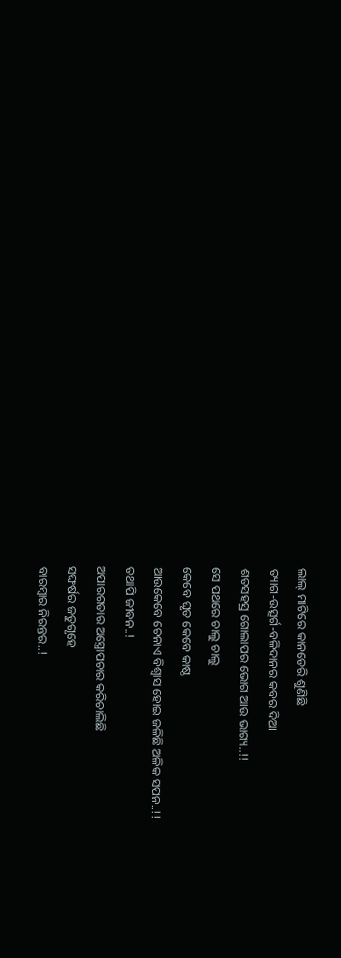ଲାଲ୍ ମାଟିରେ କାନଡେରି ଶୁଣିଛି
ତ୍ୟାଗ-ଉତ୍ସର୍ଗ-ବଳିଦାନର କବର ଦିଆ
ଶତସହସ୍ର ଗୋଲାପର ଭୋଗ ଆଉ ଭାଗ୍ୟ..!!
ସେ ପଥରେ ଚାଲୁ ଚାଲୁ
କେବେ ଘୃତ କେବେ କାଷ୍ଠ
ଆଉକେବେ ଚେନାଏ ବିଶ୍ୱାସ ହୋଇ ଜଳିଛି ଅଳିକ ସପନ..!!
ତଥାପି ଜୀବନ..!
ଅପାରଗତାର ଅସ୍ତ୍ରୋପଚାର କରିଚାଲିଛି
ସଙ୍ଘର୍ଷର ଜତୁଗୃହେ
ବାରମ୍ବାର ନିରନ୍ତର..!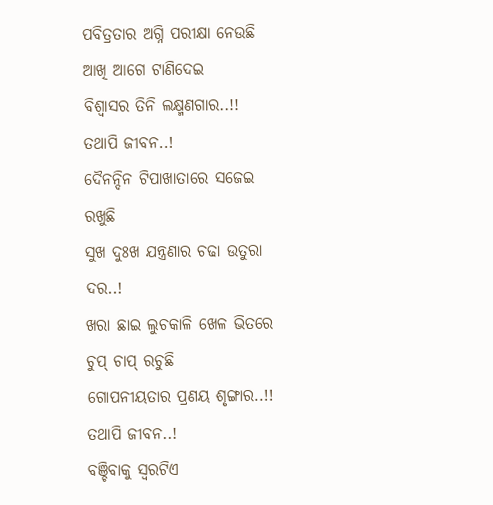ପବିତ୍ରତାର ଅଗ୍ନି ପରୀକ୍ଷା ନେଉଛି
ଆଖି ଆଗେ ଟାଣିଦେଇ
ବିଶ୍ୱାସର ତିନି ଲକ୍ଷ୍ମଣଗାର..!!
ତଥାପି ଜୀବନ..!
ଦୈନନ୍ଦିନ ଟିପାଖାତାରେ ସଜେଇ ରଖୁଛି
ସୁଖ ଦୁଃଖ ଯନ୍ତ୍ରଣାର ଚଢା ଉତୁରା ଦର..!
ଖରା ଛାଇ ଲୁଚକାଳି ଖେଳ ଭିତରେ ଚୁପ୍ ଚାପ୍ ରଚୁଛି
ଗୋପନୀୟତାର ପ୍ରଣୟ ଶୃଙ୍ଗାର..!!
ତଥାପି ଜୀବନ..!
ବଞ୍ଚିବାକୁ ସ୍ୱରଟିଏ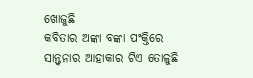ଖୋଜୁଛି
କବିତାର ଅଙ୍କା ବଙ୍କା ପଂକ୍ତିରେ
ସାନ୍ତ୍ବନାର ଆହାକାର ଟିଏ ତୋଳୁଛି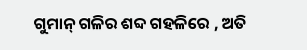ଗୁମାନ୍ ଗଳିର ଶବ୍ଦ ଗହଳିରେ , ଅତି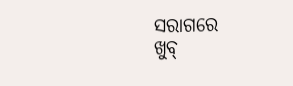ସରାଗରେ
ଖୁବ୍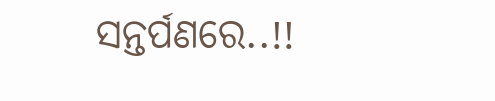ସନ୍ତର୍ପଣରେ..!!